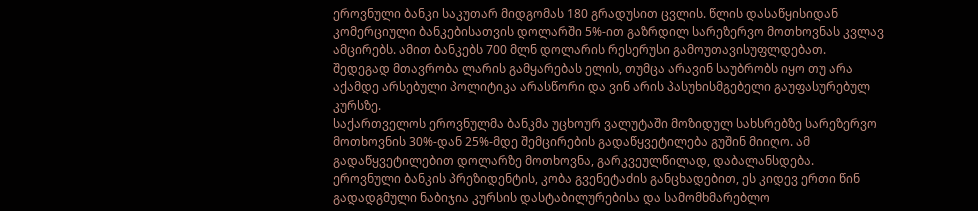ეროვნული ბანკი საკუთარ მიდგომას 180 გრადუსით ცვლის. წლის დასაწყისიდან კომერციული ბანკებისათვის დოლარში 5%-ით გაზრდილ სარეზერვო მოთხოვნას კვლავ ამცირებს. ამით ბანკებს 700 მლნ დოლარის რესერუსი გამოუთავისუფლდებათ. შედეგად მთავრობა ლარის გამყარებას ელის, თუმცა არავინ საუბრობს იყო თუ არა აქამდე არსებული პოლიტიკა არასწორი და ვინ არის პასუხისმგებელი გაუფასურებულ კურსზე.
საქართველოს ეროვნულმა ბანკმა უცხოურ ვალუტაში მოზიდულ სახსრებზე სარეზერვო მოთხოვნის 30%-დან 25%-მდე შემცირების გადაწყვეტილება გუშინ მიიღო. ამ გადაწყვეტილებით დოლარზე მოთხოვნა, გარკვეულწილად, დაბალანსდება. ეროვნული ბანკის პრეზიდენტის, კობა გვენეტაძის განცხადებით, ეს კიდევ ერთი წინ გადადგმული ნაბიჯია კურსის დასტაბილურებისა და სამომხმარებლო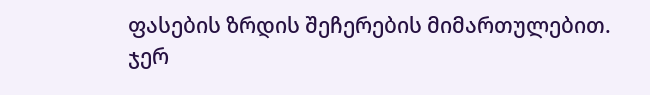ფასების ზრდის შეჩერების მიმართულებით.
ჯერ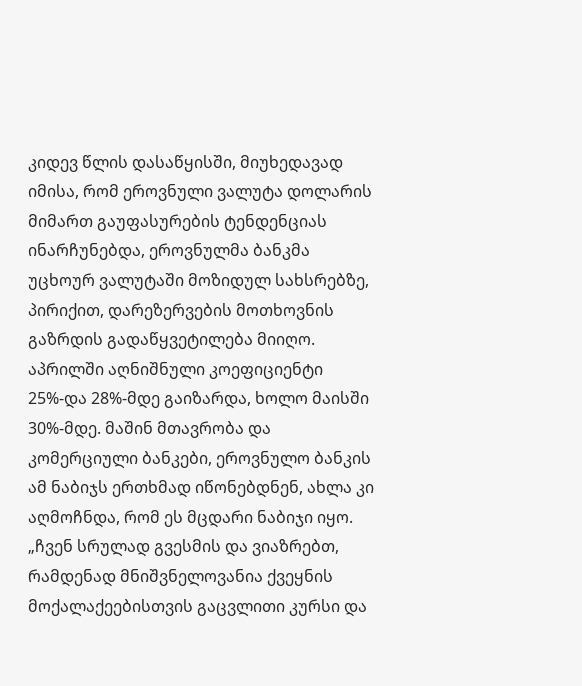კიდევ წლის დასაწყისში, მიუხედავად იმისა, რომ ეროვნული ვალუტა დოლარის მიმართ გაუფასურების ტენდენციას ინარჩუნებდა, ეროვნულმა ბანკმა უცხოურ ვალუტაში მოზიდულ სახსრებზე, პირიქით, დარეზერვების მოთხოვნის გაზრდის გადაწყვეტილება მიიღო. აპრილში აღნიშნული კოეფიციენტი 25%-და 28%-მდე გაიზარდა, ხოლო მაისში 30%-მდე. მაშინ მთავრობა და კომერციული ბანკები, ეროვნულო ბანკის ამ ნაბიჯს ერთხმად იწონებდნენ, ახლა კი აღმოჩნდა, რომ ეს მცდარი ნაბიჯი იყო.
„ჩვენ სრულად გვესმის და ვიაზრებთ, რამდენად მნიშვნელოვანია ქვეყნის მოქალაქეებისთვის გაცვლითი კურსი და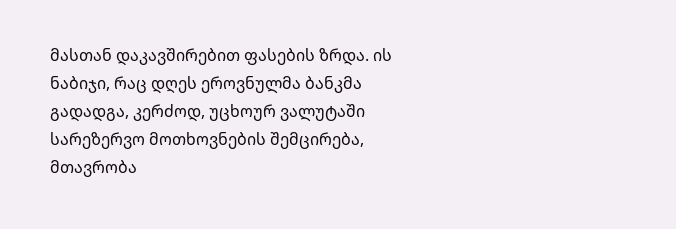მასთან დაკავშირებით ფასების ზრდა. ის ნაბიჯი, რაც დღეს ეროვნულმა ბანკმა გადადგა, კერძოდ, უცხოურ ვალუტაში სარეზერვო მოთხოვნების შემცირება, მთავრობა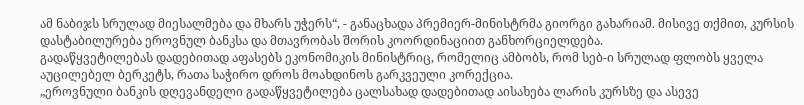ამ ნაბიჯს სრულად მიესალმება და მხარს უჭერს“, - განაცხადა პრემიერ-მინისტრმა გიორგი გახარიამ. მისივე თქმით, კურსის დასტაბილურება ეროვნულ ბანკსა და მთავრობას შორის კოორდინაციით განხორციელდება.
გადაწყვეტილებას დადებითად აფასებს ეკონომიკის მინისტრიც, რომელიც ამბობს, რომ სებ-ი სრულად ფლობს ყველა აუცილებელ ბერკეტს, რათა საჭირო დროს მოახდინოს გარკვეული კორექცია.
„ეროვნული ბანკის დღევანდელი გადაწყვეტილება ცალსახად დადებითად აისახება ლარის კურსზე და ასევე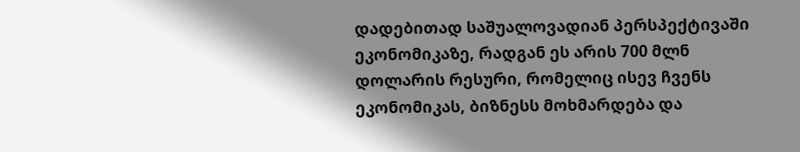დადებითად საშუალოვადიან პერსპექტივაში ეკონომიკაზე, რადგან ეს არის 700 მლნ დოლარის რესური, რომელიც ისევ ჩვენს ეკონომიკას, ბიზნესს მოხმარდება და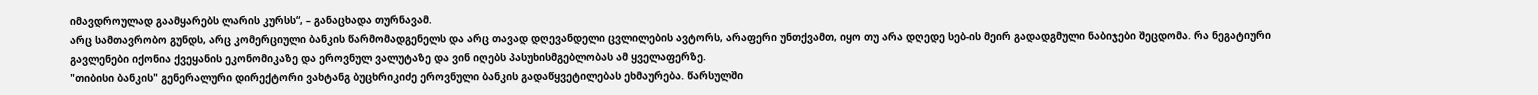იმავდროულად გაამყარებს ლარის კურსს“, – განაცხადა თურნავამ.
არც სამთავრობო გუნდს, არც კომერციული ბანკის წარმომადგენელს და არც თავად დღევანდელი ცვლილების ავტორს, არაფერი უნთქვამთ, იყო თუ არა დღედე სებ-ის მეირ გადადგმული ნაბიჯები შეცდომა. რა ნეგატიური გავლენები იქონია ქვეყანის ეკონომიკაზე და ეროვნულ ვალუტაზე და ვინ იღებს პასუხისმგებლობას ამ ყველაფერზე.
"თიბისი ბანკის" გენერალური დირექტორი ვახტანგ ბუცხრიკიძე ეროვნული ბანკის გადაწყვეტილებას ეხმაურება. წარსულში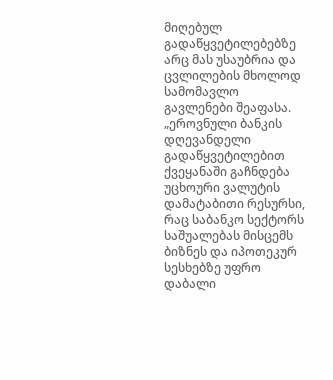მიღებულ გადაწყვეტილებებზე არც მას უსაუბრია და ცვლილების მხოლოდ სამომავლო გავლენები შეაფასა.
„ეროვნული ბანკის დღევანდელი გადაწყვეტილებით ქვეყანაში გაჩნდება უცხოური ვალუტის დამატაბითი რესურსი, რაც საბანკო სექტორს საშუალებას მისცემს ბიზნეს და იპოთეკურ სესხებზე უფრო დაბალი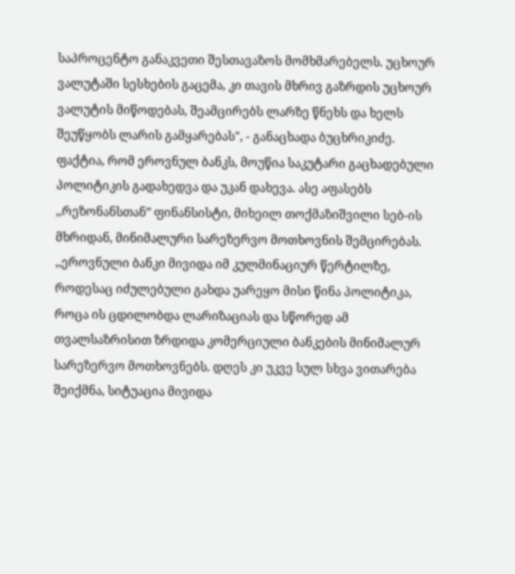საპროცენტო განაკვეთი შესთავაზოს მომხმარებელს. უცხოურ ვალუტაში სესხების გაცემა, კი თავის მხრივ გაზრდის უცხოურ ვალუტის მიწოდებას, შეამცირებს ლარზე წნეხს და ხელს შეუწყობს ლარის გამყარებას", - განაცხადა ბუცხრიკიძე.
ფაქტია, რომ ეროვნულ ბანკს, მოუწია საკუტარი გაცხადებული პოლიტიკის გადახედვა და უკან დახევა. ასე აფასებს ,,რეზონანსთან” ფინანსისტი, მიხეილ თოქმაზიშვილი სებ-ის მხრიდან, მინიმალური სარეზერვო მოთხოვნის შემცირებას.
,,ეროვნული ბანკი მივიდა იმ კულმინაციურ წერტილზე, როდესაც იძულებული გახდა უარეყო მისი წინა პოლიტიკა, როცა ის ცდილობდა ლარიზაციას და სწორედ ამ თვალსაზრისით ზრდიდა კომერციული ბანკების მინიმალურ სარეზერვო მოთხოვნებს. დღეს კი უკვე სულ სხვა ვითარება შეიქმნა, სიტუაცია მივიდა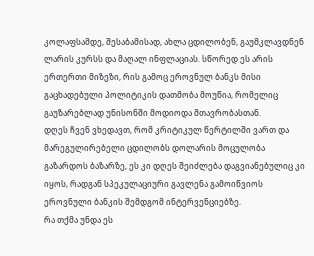კოლაფსამდე, შესაბამისად, ახლა ცდილობენ, გაუმკლავდნენ ლარის კურსს და მაღალ ინფლაციას. სწორედ ეს არის ერთერთი მიზეზი, რის გამოც ეროვნულ ბანკს მისი გაცხადებული პოლიტიკის დათმობა მოუწია, რომელიც გაუზარებლად უნისონში მოდიოდა მთავრობასთან.
დღეს ჩვენ ვხედავთ, რომ კრიტიკულ წერტილში ვართ და მარეგულირებელი ცდილობს დოლარის მოცულობა გაზარდოს ბაზარზე, ეს კი დღეს შეიძლება დაგვიანებულიც კი იყოს, რადგან სპეკულაციური გავლენა გამოიწვიოს ეროვნული ბანკის შემდგომ ინტერვენციებზე.
რა თქმა უნდა ეს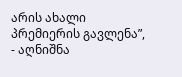არის ახალი პრემიერის გავლენა”, - აღნიშნა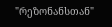"რეზონანსთან"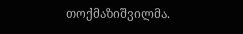თოქმაზიშვილმა.